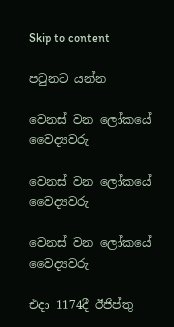Skip to content

පටුනට යන්න

වෙනස් වන ලෝකයේ වෛද්‍යවරු

වෙනස් වන ලෝකයේ වෛද්‍යවරු

වෙනස් වන ලෝකයේ වෛද්‍යවරු

එදා 1174දී ඊජිප්තු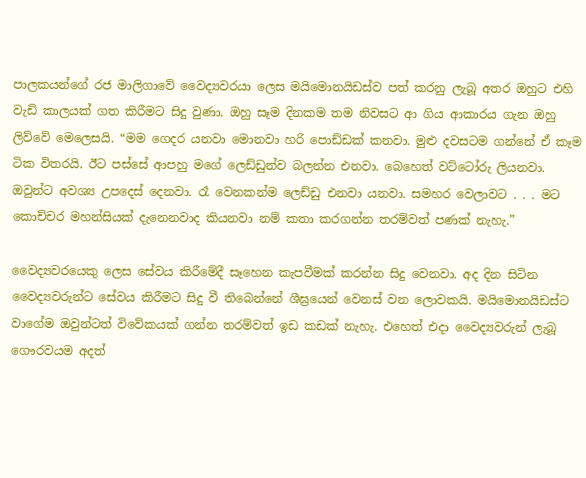පාලකයන්ගේ රජ මාලිගාවේ වෛද්‍යවරයා ලෙස මයිමොනයිඩස්ව පත් කරනු ලැබූ අතර ඔහුට එහි වැඩි කාලයක් ගත කිරීමට සිදු වුණා. ඔහු සෑම දිනකම තම නිවසට ආ ගිය ආකාරය ගැන ඔහු ලිව්වේ මෙලෙසයි. “මම ගෙදර යනවා මොනවා හරි පොඩ්ඩක් කනවා. මුළු දවසටම ගන්නේ ඒ කෑම ටික විතරයි. ඊට පස්සේ ආපහු මගේ ලෙඩ්ඩුන්ව බලන්න එනවා. බෙහෙත් වට්ටෝරු ලියනවා. ඔවුන්ට අවශ්‍ය උපදෙස් දෙනවා. රෑ වෙනකන්ම ලෙඩ්ඩු එනවා යනවා. සමහර වෙලාවට . . . මට කොච්චර මහන්සියක් දැනෙනවාද කියනවා නම් කතා කරගන්න තරම්වත් පණක් නැහැ.”

වෛද්‍යවරයෙකු ලෙස සේවය කිරීමේදී සෑහෙන කැපවීමක් කරන්න සිදු වෙනවා. අද දින සිටින වෛද්‍යවරුන්ට සේවය කිරීමට සිදු වී තිබෙන්නේ ශීඝ්‍රයෙන් වෙනස් වන ලොවකයි. මයිමොනයිඩස්ට වාගේම ඔවුන්ටත් විවේකයක් ගන්න තරම්වත් ඉඩ කඩක් නැහැ. එහෙත් එදා වෛද්‍යවරුන් ලැබූ ගෞරවයම අදත්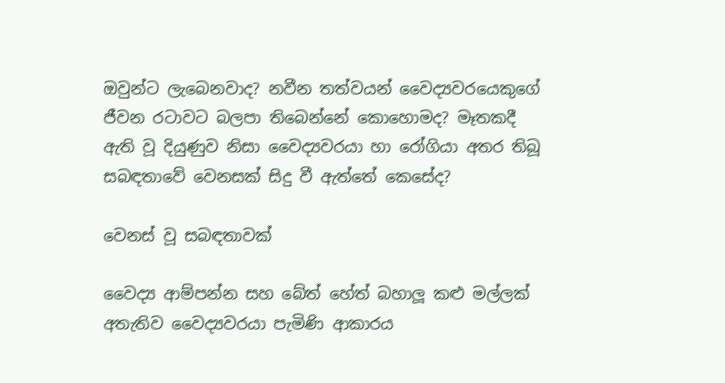ඔවුන්ට ලැබෙනවාද? නවීන තත්වයන් වෛද්‍යවරයෙකුගේ ජීවන රටාවට බලපා තිබෙන්නේ කොහොමද? මෑතකදී ඇති වූ දියුණුව නිසා වෛද්‍යවරයා හා රෝගියා අතර තිබූ සබඳතාවේ වෙනසක් සිදු වී ඇත්තේ කෙසේද?

වෙනස් වූ සබඳතාවක්

වෛද්‍ය ආම්පන්න සහ බේත් හේත් බහාලූ කළු මල්ලක් අතැතිව වෛද්‍යවරයා පැමිණි ආකාරය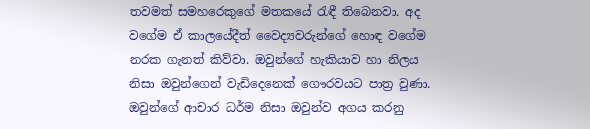තවමත් සමහරෙකුගේ මතකයේ රැඳී තිබෙනවා. අද වගේම ඒ කාලයේදීත් වෛද්‍යවරුන්ගේ හොඳ වගේම නරක ගැනත් කිව්වා. ඔවුන්ගේ හැකියාව හා නිලය නිසා ඔවුන්ගෙන් වැඩිදෙනෙක් ගෞරවයට පාත්‍ර වුණා. ඔවුන්ගේ ආචාර ධර්ම නිසා ඔවුන්ව අගය කරනු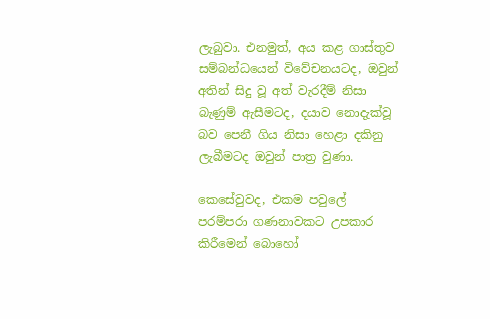ලැබුවා. එනමුත්, අය කළ ගාස්තුව සම්බන්ධයෙන් විවේචනයටද, ඔවුන් අතින් සිදු වූ අත් වැරදීම් නිසා බැණුම් ඇසීමටද, දයාව නොදැක්වූ බව පෙනී ගිය නිසා හෙළා දකිනු ලැබීමටද ඔවුන් පාත්‍ර වුණා.

කෙසේවුවද, එකම පවුලේ පරම්පරා ගණනාවකට උපකාර කිරීමෙන් බොහෝ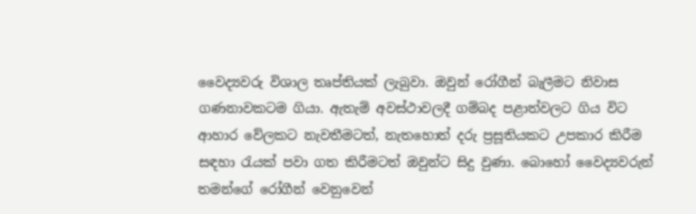වෛද්‍යවරු විශාල තෘප්තියක් ලැබුවා. ඔවුන් රෝගීන් බැලීමට නිවාස ගණනාවකටම ගියා. ඇතැම් අවස්ථාවලදී ගම්බද පළාත්වලට ගිය විට ආහාර වේලකට නැවතීමටත්, නැතහොත් දරු ප්‍රසූතියකට උපකාර කිරීම සඳහා රැයක් පවා ගත කිරීමටත් ඔවුන්ට සිදු වුණා. බොහෝ වෛද්‍යවරුන් තමන්ගේ රෝගීන් වෙනුවෙන්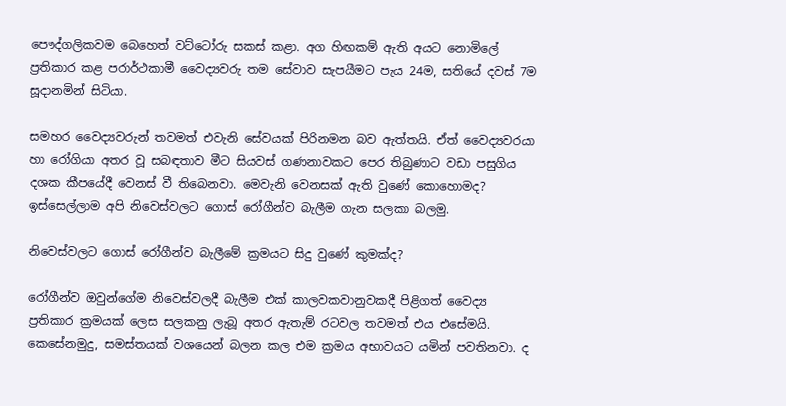පෞද්ගලිකවම බෙහෙත් වට්ටෝරු සකස් කළා. අග හිඟකම් ඇති අයට නොමිලේ ප්‍රතිකාර කළ පරාර්ථකාමී වෛද්‍යවරු තම සේවාව සැපයීමට පැය 24ම, සතියේ දවස් 7ම සූදානමින් සිටියා.

සමහර වෛද්‍යවරුන් තවමත් එවැනි සේවයක් පිරිනමන බව ඇත්තයි. ඒත් වෛද්‍යවරයා හා රෝගියා අතර වූ සබඳතාව මීට සියවස් ගණනාවකට පෙර තිබුණාට වඩා පසුගිය දශක කීපයේදී වෙනස් වී තිබෙනවා. මෙවැනි වෙනසක් ඇති වුණේ කොහොමද? ඉස්සෙල්ලාම අපි නිවෙස්වලට ගොස් රෝගීන්ව බැලීම ගැන සලකා බලමු.

නිවෙස්වලට ගොස් රෝගීන්ව බැලීමේ ක්‍රමයට සිදු වුණේ කුමක්ද?

රෝගීන්ව ඔවුන්ගේම නිවෙස්වලදී බැලීම එක් කාලවකවානුවකදී පිළිගත් වෛද්‍ය ප්‍රතිකාර ක්‍රමයක් ලෙස සලකනු ලැබූ අතර ඇතැම් රටවල තවමත් එය එසේමයි. කෙසේනමුදු, සමස්තයක් වශයෙන් බලන කල එම ක්‍රමය අභාවයට යමින් පවතිනවා. ද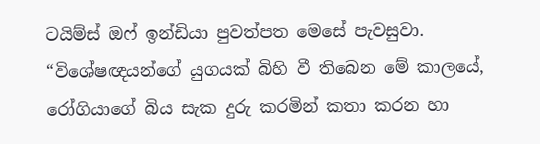ටයිම්ස් ඔෆ් ඉන්ඩියා පුවත්පත මෙසේ පැවසුවා. “විශේෂඥයන්ගේ යුගයක් බිහි වී තිබෙන මේ කාලයේ, රෝගියාගේ බිය සැක දුරු කරමින් කතා කරන හා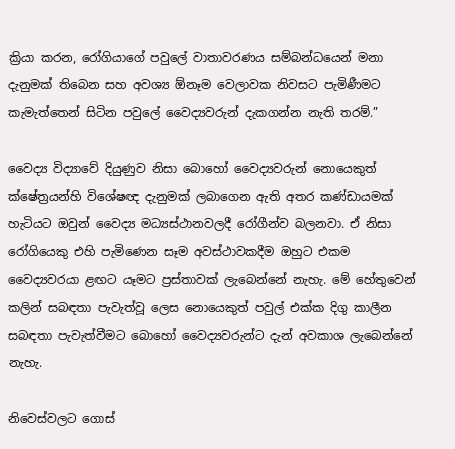ක්‍රියා කරන, රෝගියාගේ පවුලේ වාතාවරණය සම්බන්ධයෙන් මනා දැනුමක් තිබෙන සහ අවශ්‍ය ඕනෑම වෙලාවක නිවසට පැමිණීමට කැමැත්තෙන් සිටින පවුලේ වෛද්‍යවරුන් දැකගන්න නැති තරම්.”

වෛද්‍ය විද්‍යාවේ දියුණුව නිසා බොහෝ වෛද්‍යවරුන් නොයෙකුත් ක්ෂේත්‍රයන්හි විශේෂඥ දැනුමක් ලබාගෙන ඇති අතර කණ්ඩායමක් හැටියට ඔවුන් වෛද්‍ය මධ්‍යස්ථානවලදී රෝගීන්ව බලනවා. ඒ නිසා රෝගියෙකු එහි පැමිණෙන සෑම අවස්ථාවකදීම ඔහුට එකම වෛද්‍යවරයා ළඟට යෑමට ප්‍රස්තාවක් ලැබෙන්නේ නැහැ. මේ හේතුවෙන් කලින් සබඳතා පැවැත්වූ ලෙස නොයෙකුත් පවුල් එක්ක දිගු කාලීන සබඳතා පැවැත්වීමට බොහෝ වෛද්‍යවරුන්ට දැන් අවකාශ ලැබෙන්නේ නැහැ.

නිවෙස්වලට ගොස්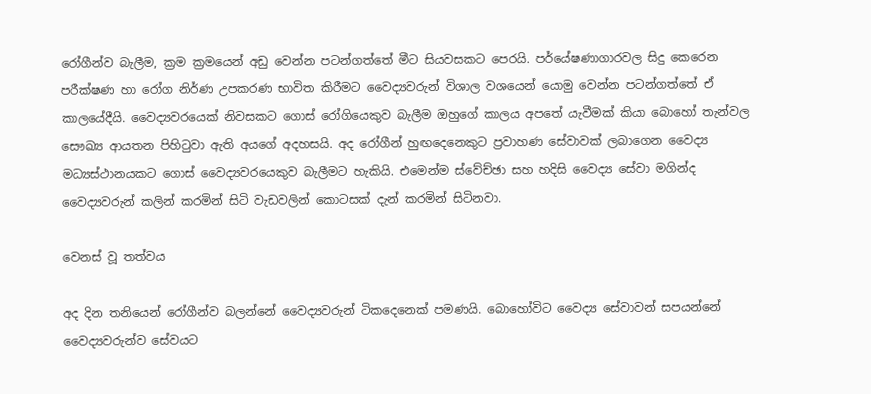රෝගීන්ව බැලීම, ක්‍රම ක්‍රමයෙන් අඩු වෙන්න පටන්ගත්තේ මීට සියවසකට පෙරයි. පර්යේෂණාගාරවල සිදු කෙරෙන පරීක්ෂණ හා රෝග නිර්ණ උපකරණ භාවිත කිරීමට වෛද්‍යවරුන් විශාල වශයෙන් යොමු වෙන්න පටන්ගත්තේ ඒ කාලයේදීයි. වෛද්‍යවරයෙක් නිවසකට ගොස් රෝගියෙකුව බැලීම ඔහුගේ කාලය අපතේ යැවීමක් කියා බොහෝ තැන්වල සෞඛ්‍ය ආයතන පිහිටුවා ඇති අයගේ අදහසයි. අද රෝගීන් හුඟදෙනෙකුට ප්‍රවාහණ සේවාවක් ලබාගෙන වෛද්‍ය මධ්‍යස්ථානයකට ගොස් වෛද්‍යවරයෙකුව බැලීමට හැකියි. එමෙන්ම ස්වේච්ඡා සහ හදිසි වෛද්‍ය සේවා මගින්ද වෛද්‍යවරුන් කලින් කරමින් සිටි වැඩවලින් කොටසක් දැන් කරමින් සිටිනවා.

වෙනස් වූ තත්වය

අද දින තනියෙන් රෝගීන්ව බලන්නේ වෛද්‍යවරුන් ටිකදෙනෙක් පමණයි. බොහෝවිට වෛද්‍ය සේවාවන් සපයන්නේ වෛද්‍යවරුන්ව සේවයට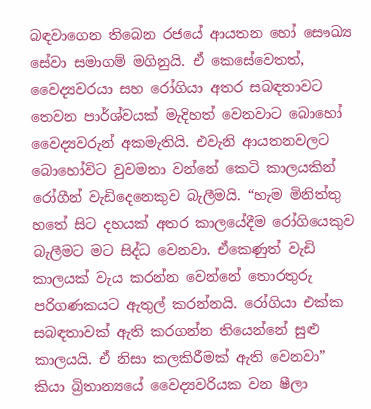බඳවාගෙන තිබෙන රජයේ ආයතන හෝ සෞඛ්‍ය සේවා සමාගම් මගිනුයි. ඒ කෙසේවෙතත්, වෛද්‍යවරයා සහ රෝගියා අතර සබඳතාවට තෙවන පාර්ශ්වයක් මැදිහත් වෙනවාට බොහෝ වෛද්‍යවරුන් අකමැතියි. එවැනි ආයතනවලට බොහෝවිට වුවමනා වන්නේ කෙටි කාලයකින් රෝගීන් වැඩිදෙනෙකුව බැලීමයි. “හැම මිනිත්තු හතේ සිට දහයක් අතර කාලයේදීම රෝගියෙකුව බැලීමට මට සිද්ධ වෙනවා. ඒකෙණුත් වැඩි කාලයක් වැය කරන්න වෙන්නේ තොරතුරු පරිගණකයට ඇතුල් කරන්නයි. රෝගියා එක්ක සබඳතාවක් ඇති කරගන්න තියෙන්නේ සුළු කාලයයි. ඒ නිසා කලකිරීමක් ඇති වෙනවා” කියා බ්‍රිතාන්‍යයේ වෛද්‍යවරියක වන ෂීලා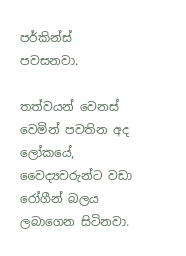පර්කින්ස් පවසනවා.

තත්වයන් වෙනස් වෙමින් පවතින අද ලෝකයේ, වෛද්‍යවරුන්ට වඩා රෝගීන් බලය ලබාගෙන සිටිනවා.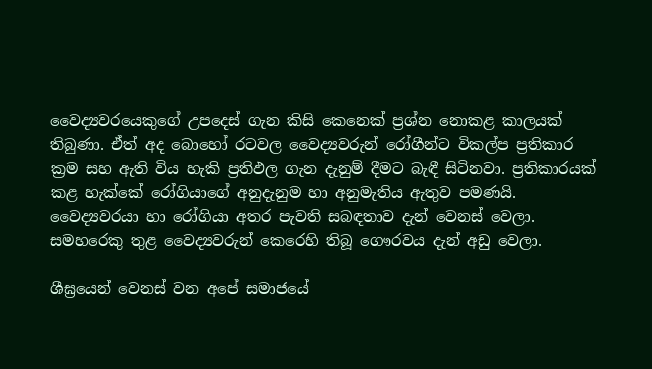වෛද්‍යවරයෙකුගේ උපදෙස් ගැන කිසි කෙනෙක් ප්‍රශ්න නොකළ කාලයක් තිබුණා. ඒත් අද බොහෝ රටවල වෛද්‍යවරුන් රෝගීන්ට විකල්ප ප්‍රතිකාර ක්‍රම සහ ඇති විය හැකි ප්‍රතිඵල ගැන දැනුම් දීමට බැඳී සිටිනවා. ප්‍රතිකාරයක් කළ හැක්කේ රෝගියාගේ අනුදැනුම හා අනුමැතිය ඇතුව පමණයි. වෛද්‍යවරයා හා රෝගියා අතර පැවති සබඳතාව දැන් වෙනස් වෙලා. සමහරෙකු තුළ වෛද්‍යවරුන් කෙරෙහි තිබූ ගෞරවය දැන් අඩු වෙලා.

ශීඝ්‍රයෙන් වෙනස් වන අපේ සමාජයේ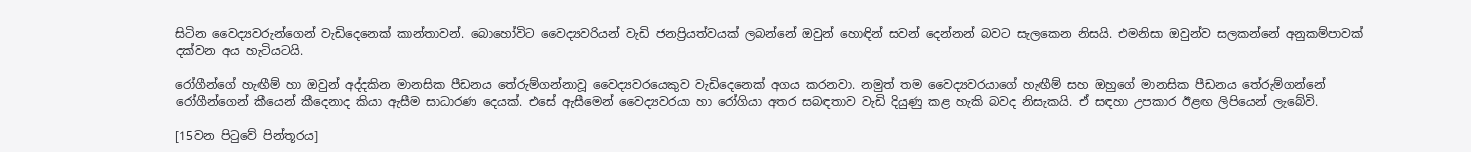සිටින වෛද්‍යවරුන්ගෙන් වැඩිදෙනෙක් කාන්තාවන්. බොහෝවිට වෛද්‍යවරියන් වැඩි ජනප්‍රියත්වයක් ලබන්නේ ඔවුන් හොඳින් සවන් දෙන්නන් බවට සැලකෙන නිසයි. එමනිසා ඔවුන්ව සලකන්නේ අනුකම්පාවක් දක්වන අය හැටියටයි.

රෝගීන්ගේ හැඟීම් හා ඔවුන් අද්දකින මානසික පීඩනය තේරුම්ගන්නාවූ වෛද්‍යවරයෙකුව වැඩිදෙනෙක් අගය කරනවා. නමුත් තම වෛද්‍යවරයාගේ හැඟීම් සහ ඔහුගේ මානසික පීඩනය තේරුම්ගන්නේ රෝගීන්ගෙන් කීයෙන් කීදෙනාද කියා ඇසීම සාධාරණ දෙයක්. එසේ ඇසීමෙන් වෛද්‍යවරයා හා රෝගියා අතර සබඳතාව වැඩි දියුණු කළ හැකි බවද නිසැකයි. ඒ සඳහා උපකාර ඊළඟ ලිපියෙන් ලැබේවි.

[15වන පිටුවේ පින්තූරය]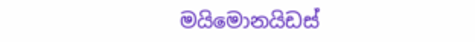මයිමොනයිඩස්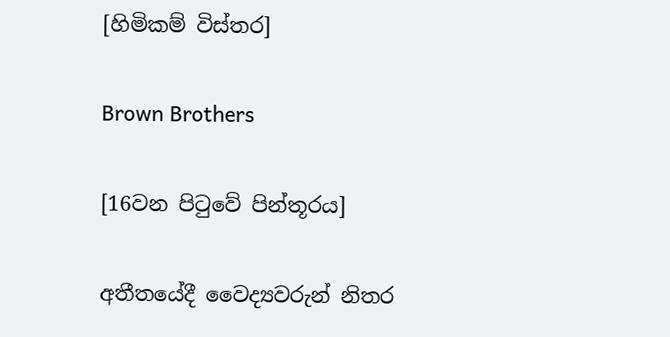[හිමිකම් විස්තර]

Brown Brothers

[16වන පිටුවේ පින්තූරය]

අතීතයේදී වෛද්‍යවරුන් නිතර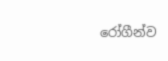රෝගීන්ව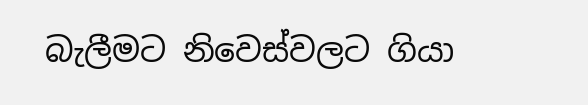බැලීමට නිවෙස්වලට ගියා